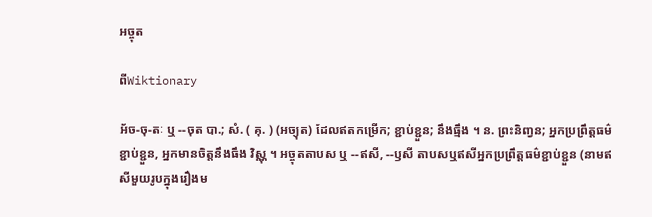អច្ចុត

ពីWiktionary

អ័ច-ចុ-តៈ ឬ --ចុត បា.; សំ. ( គុ. ) (អច្យុត) ដែលឥតកម្រើក; ខ្ជាប់ខ្ជួន; នឹងធ្មឹង ។ ន. ព្រះនិញ្វន; អ្នកប្រព្រឹត្តធម៌ខ្ជាប់ខ្ជួន, អ្នកមានចិត្តនឹងធឹង វិស្ណុ ។ អច្ចុតតាបស ឬ --ឥសី, --ឫសី តាបសឬឥសីអ្នកប្រព្រឹត្តធម៌ខ្ជាប់ខ្ជួន (នាមឥសីមួយរូបក្នុងរឿងម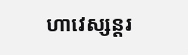ហាវេស្សន្តរ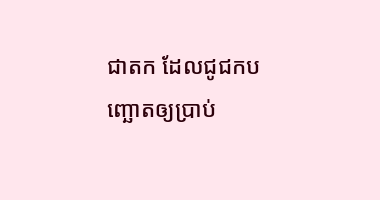ជាតក ដែលជូជកបញ្ឆោតឲ្យប្រាប់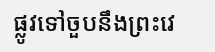ផ្លូវទៅចួបនឹងព្រះវេ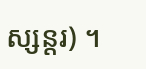ស្សន្តរ) ។